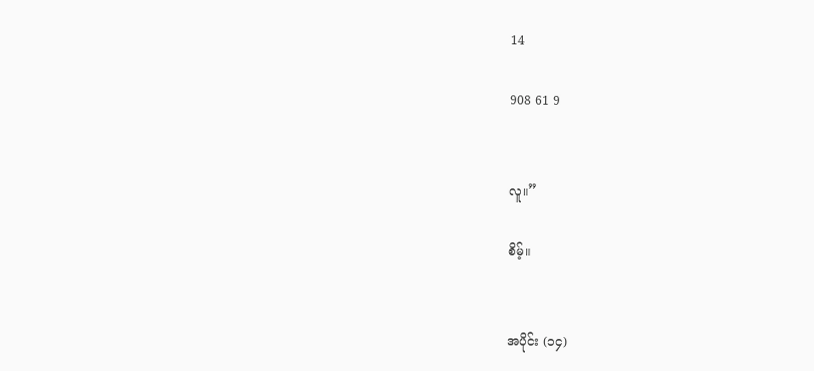14

908 61 9


လူ။”

စိမ့်။


အပိုင်း (၁၄)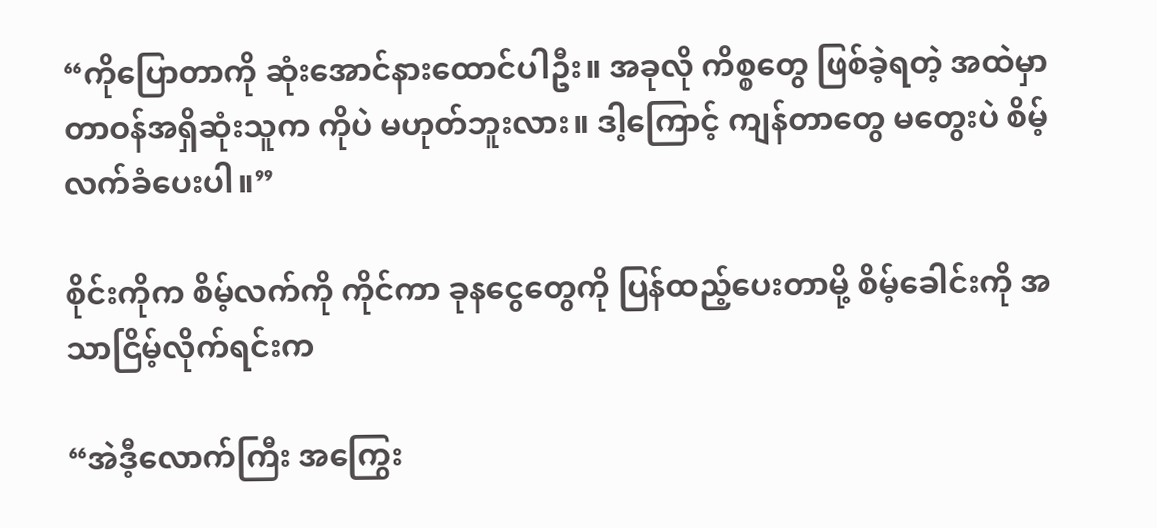“ကိုပြောတာကို ဆုံးအောင်နားထောင်ပါဦး။ အခုလို ကိစ္စတွေ ဖြစ်ခဲ့ရတဲ့ အထဲမှာ တာဝန်အရှိဆုံးသူက ကိုပဲ မဟုတ်ဘူးလား။ ဒါ့ကြောင့် ကျန်တာတွေ မတွေးပဲ စိမ့် လက်ခံပေးပါ။”

စိုင်းကိုက စိမ့်လက်ကို ကိုင်ကာ ခုနငွေတွေကို ပြန်ထည့်ပေးတာမို့ စိမ့်ခေါင်းကို အသာငြိမ့်လိုက်ရင်းက

“အဲဒီ့လောက်ကြီး အကြွေး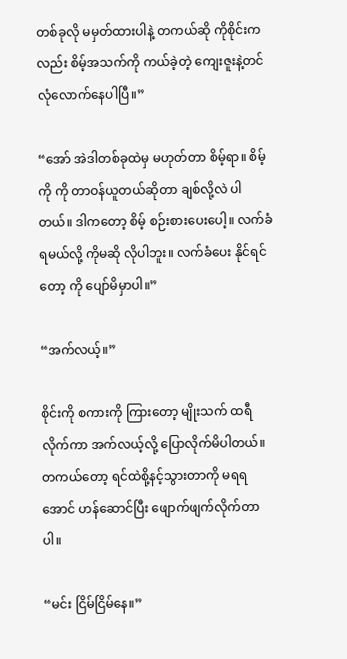တစ်ခုလို မမှတ်ထားပါနဲ့ တကယ်ဆို ကိုစိုင်းကလည်း စိမ့်အသက်ကို ကယ်ခဲ့တဲ့ ကျေးဇူးနဲ့တင် လုံလောက်နေပါပြီ။”

“အော် အဲဒါတစ်ခုထဲမှ မဟုတ်တာ စိမ့်ရာ။ စိမ့်ကို ကို တာဝန်ယူတယ်ဆိုတာ ချစ်လို့လဲ ပါတယ်။ ဒါကတော့ စိမ့် စဉ်းစားပေးပေါ့။ လက်ခံရမယ်လို့ ကိုမဆို လိုပါဘူး။ လက်ခံပေး နိုင်ရင်တော့ ကို ပျော်မိမှာပါ။”

“အက်လယ့်။”

စိုင်းကို စကားကို ကြားတော့ မျိုးသက် ထရီလိုက်ကာ အက်လယ့်လို့ ပြောလိုက်မိပါတယ်။ တကယ်တော့ ရင်ထဲစို့နင့်သွားတာကို မရရအောင် ဟန်ဆောင်ပြီး ဖျောက်ဖျက်လိုက်တာပါ။

“မင်း ငြိမ်ငြိမ်နေ။”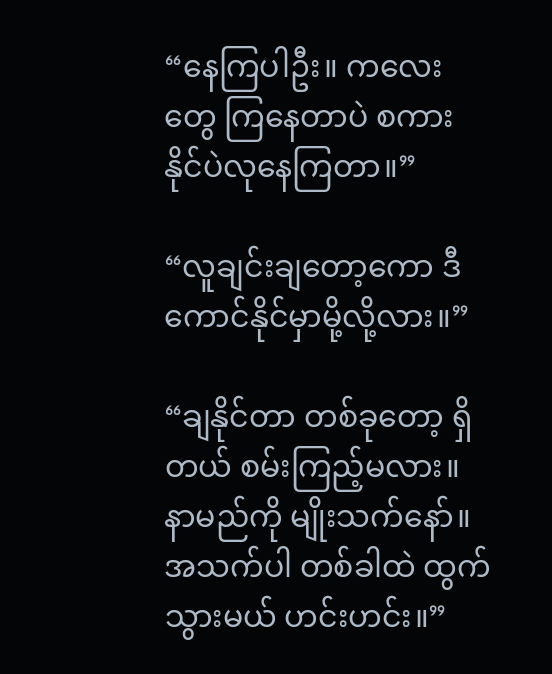“နေကြပါဦး။ ကလေးတွေ ကြနေတာပဲ စကားနိုင်ပဲလုနေကြတာ။”

“လူချင်းချတော့ကော ဒီကောင်နိုင်မှာမို့လို့လား။”

“ချနိုင်တာ တစ်ခုတော့ ရှိတယ် စမ်းကြည့်မလား။ နာမည်ကို မျိုးသက်နော်။ အသက်ပါ တစ်ခါထဲ ထွက်သွားမယ် ဟင်းဟင်း။”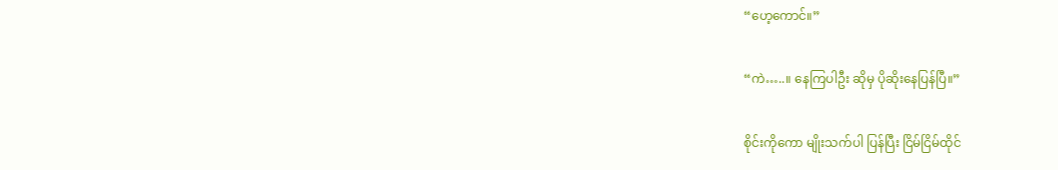“ဟေ့ကောင်။”

“ကဲ…..။ နေကြပါဦး ဆိုမှ ပိုဆိုးနေပြန်ပြီ။”

စိုင်းကိုကော မျိုးသက်ပါ ပြန်ပြီး ငြိမ်ငြိမ်ထိုင်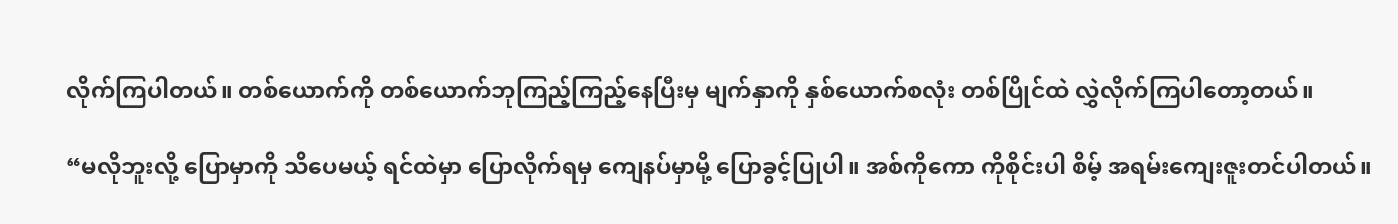လိုက်ကြပါတယ်။ တစ်ယောက်ကို တစ်ယောက်ဘုကြည့်ကြည့်နေပြီးမှ မျက်နှာကို နှစ်ယောက်စလုံး တစ်ပြိုင်ထဲ လွှဲလိုက်ကြပါတော့တယ်။

“မလိုဘူးလို့ ပြောမှာကို သိပေမယ့် ရင်ထဲမှာ ပြောလိုက်ရမှ ကျေနပ်မှာမို့ ပြောခွင့်ပြုပါ။ အစ်ကိုကော ကိုစိုင်းပါ စိမ့် အရမ်းကျေးဇူးတင်ပါတယ်။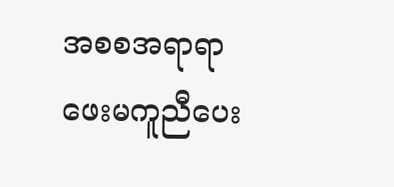အစစအရာရာ ဖေးမကူညီပေး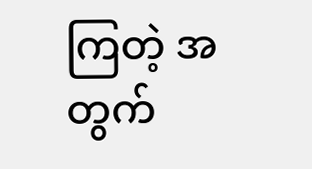ကြတဲ့ အတွက်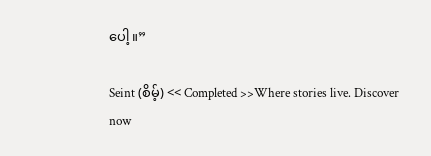ပေါ့။”

Seint (စိမ့်) << Completed >>Where stories live. Discover now